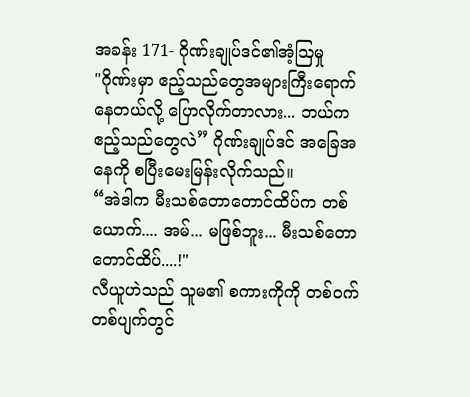အခန်း 171- ဂိုဏ်းချုပ်ဒင်၏အံ့ဩမှု
"ဂိုဏ်းမှာ ဧည့်သည်တွေအများကြီးရောက်နေတယ်လို့ ပြောလိုက်တာလား... ဘယ်က ဧည့်သည်တွေလဲ” ဂိုဏ်းချုပ်ဒင် အခြေအနေကို စပြီးမေးမြန်းလိုက်သည်။
“အဲဒါက မီးသစ်တောတောင်ထိပ်က တစ်ယောက်.... အမ်... မဖြစ်ဘူး... မီးသစ်တောတောင်ထိပ်....!"
လီယူဟဲသည် သူမ၏ စကားကိုကို တစ်ဝက်တစ်ပျက်တွင်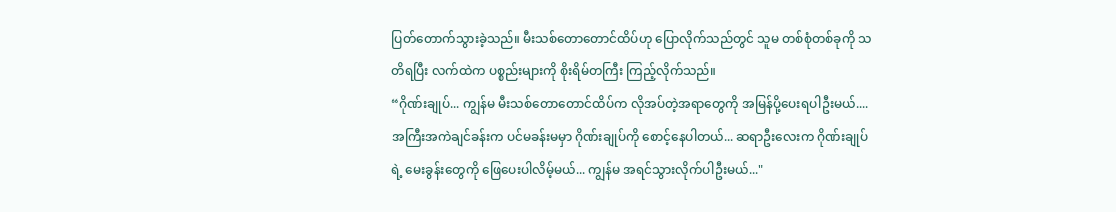ပြတ်တောက်သွားခဲ့သည်။ မီးသစ်တောတောင်ထိပ်ဟု ပြောလိုက်သည်တွင် သူမ တစ်စုံတစ်ခုကို သတိရပြီး လက်ထဲက ပစ္စည်းများကို စိုးရိမ်တကြီး ကြည့်လိုက်သည်။
“ဂိုဏ်းချုပ်... ကျွန်မ မီးသစ်တောတောင်ထိပ်က လိုအပ်တဲ့အရာတွေကို အမြန်ပို့ပေးရပါဦးမယ်.... အကြီးအကဲချင်ခန်းက ပင်မခန်းမမှာ ဂိုဏ်းချုပ်ကို စောင့်နေပါတယ်... ဆရာဦးလေးက ဂိုဏ်းချုပ်ရဲ့ မေးခွန်းတွေကို ဖြေပေးပါလိမ့်မယ်... ကျွန်မ အရင်သွားလိုက်ပါဦးမယ်..."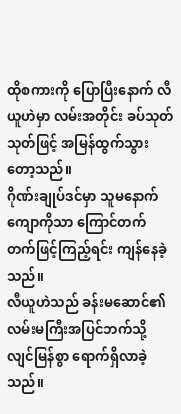ထိုစကားကို ပြောပြီးနောက် လီယူဟဲမှာ လမ်းအတိုင်း ခပ်သုတ်သုတ်ဖြင့် အမြန်ထွက်သွားတော့သည်။
ဂိုဏ်းချုပ်ဒင်မှာ သူမနောက်ကျောကိုသာ ကြောင်တက်တက်ဖြင့်ကြည့်ရင်း ကျန်နေခဲ့သည်။
လီယူဟဲသည် ခန်းမဆောင်၏ လမ်းမကြီးအပြင်ဘက်သို့ လျင်မြန်စွာ ရောက်ရှိလာခဲ့သည်။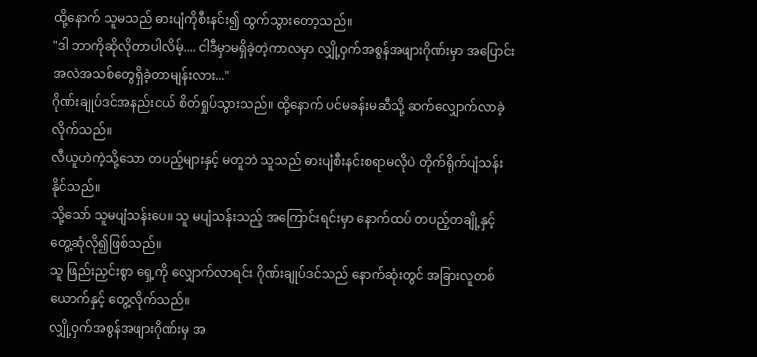ထို့နောက် သူမသည် ဓားပျံကိုစီးနင်း၍ ထွက်သွားတော့သည်။
"ဒါ ဘာကိုဆိုလိုတာပါလိမ့်.... ငါဒီမှာမရှိခဲ့တဲ့ကာလမှာ လျှို့ဝှက်အစွန်အဖျားဂိုဏ်းမှာ အပြောင်းအလဲအသစ်တွေရှိခဲ့တာမျန်းလား..."
ဂိုဏ်းချုပ်ဒင်အနည်းငယ် စိတ်ရှုပ်သွားသည်။ ထို့နောက် ပင်မခန်းမဆီသို့ ဆက်လျှောက်လာခဲ့လိုက်သည်။
လီယူဟဲကဲ့သို့သော တပည့်များနှင့် မတူဘဲ သူသည် ဓားပျံစီးနင်းစရာမလိုပဲ တိုက်ရိုက်ပျံသန်းနိုင်သည်။
သို့သော် သူမပျံသန်းပေ။ သူ မပျံသန်းသည့် အကြောင်းရင်းမှာ နောက်ထပ် တပည့်တချို့နှင့် တွေ့ဆုံလို၍ဖြစ်သည်။
သူ ဖြည်းညှင်းစွာ ရှေ့ကို လျှောက်လာရင်း ဂိုဏ်းချုပ်ဒင်သည် နောက်ဆုံးတွင် အခြားလူတစ်ယောက်နှင့် တွေ့လိုက်သည်။
လျှို့ဝှက်အစွန်အဖျားဂိုဏ်းမှ အ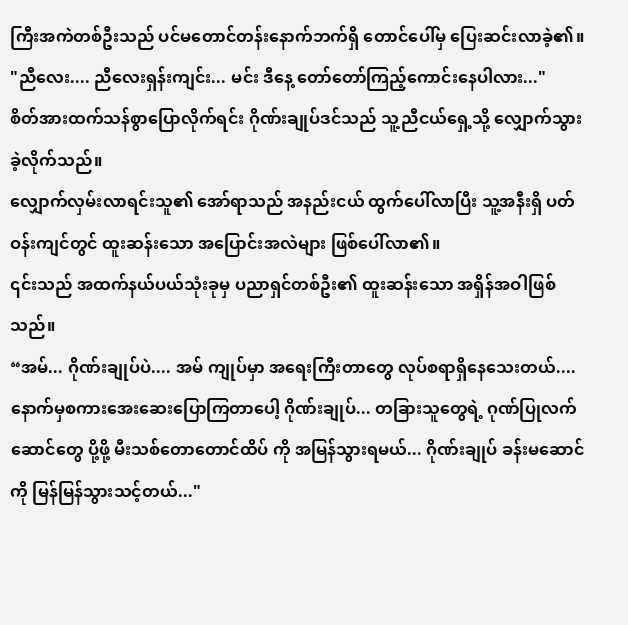ကြီးအကဲတစ်ဦးသည် ပင်မတောင်တန်းနောက်ဘက်ရှိ တောင်ပေါ်မှ ပြေးဆင်းလာခဲ့၏။
"ညီလေး.... ညီလေးရှန်းကျင်း... မင်း ဒီနေ့ တော်တော်ကြည့်ကောင်းနေပါလား..."
စိတ်အားထက်သန်စွာပြောလိုက်ရင်း ဂိုဏ်းချုပ်ဒင်သည် သူ့ညီငယ်ရှေ့သို့ လျှောက်သွားခဲ့လိုက်သည်။
လျှောက်လှမ်းလာရင်းသူ၏ အော်ရာသည် အနည်းငယ် ထွက်ပေါ်လာပြီး သူ့အနီးရှိ ပတ်ဝန်းကျင်တွင် ထူးဆန်းသော အပြောင်းအလဲများ ဖြစ်ပေါ်လာ၏။
၎င်းသည် အထက်နယ်ပယ်သုံးခုမှ ပညာရှင်တစ်ဦး၏ ထူးဆန်းသော အရှိန်အဝါဖြစ်သည်။
“အမ်... ဂိုဏ်းချုပ်ပဲ.... အမ် ကျုပ်မှာ အရေးကြီးတာတွေ လုပ်စရာရှိနေသေးတယ်.... နောက်မှစကားအေးဆေးပြောကြတာပေါ့ ဂိုဏ်းချုပ်... တခြားသူတွေရဲ့ ဂုဏ်ပြုလက်ဆောင်တွေ ပို့ဖို့ မီးသစ်တောတောင်ထိပ် ကို အမြန်သွားရမယ်... ဂိုဏ်းချုပ် ခန်းမဆောင်ကို မြန်မြန်သွားသင့်တယ်..."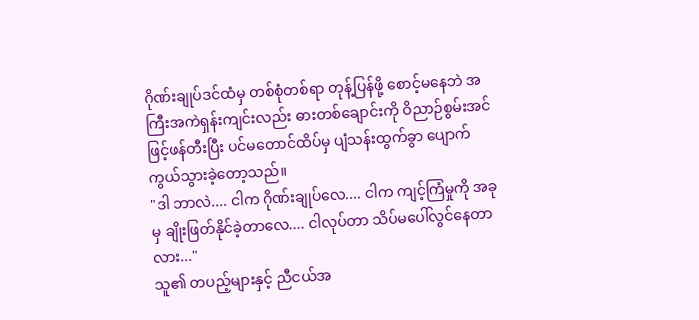ဂိုဏ်းချုပ်ဒင်ထံမှ တစ်စုံတစ်ရာ တုန့်ပြန်ဖို့ စောင့်မနေဘဲ အကြီးအကဲရှန်းကျင်းလည်း ဓားတစ်ချောင်းကို ဝိညာဉ်စွမ်းအင်ဖြင့်ဖန်တီးပြီး ပင်မတောင်ထိပ်မှ ပျံသန်းထွက်ခွာ ပျောက်ကွယ်သွားခဲ့တော့သည်။
"ဒါ ဘာလဲ.... ငါက ဂိုဏ်းချုပ်လေ.... ငါက ကျင့်ကြံမှုကို အခုမှ ချိုးဖြတ်နိုင်ခဲ့တာလေ.... ငါလုပ်တာ သိပ်မပေါ်လွင်နေတာလား..."
သူ၏ တပည့်များနှင့် ညီငယ်အ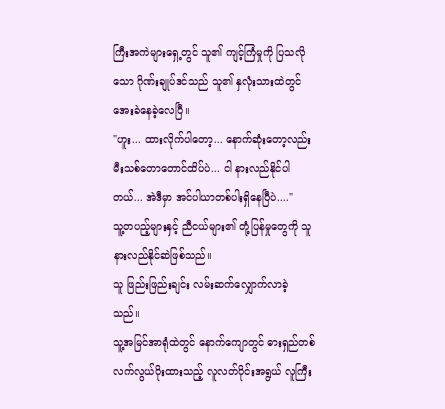ကြီးအကဲများရှေ့တွင် သူ၏ ကျင့်ကြံမှုကို ပြသလိုသော ဂိုဏ်းချုပ်ဒင်သည် သူ၏ နှလုံးသားထဲတွင် အေးခဲနေခဲ့လေပြီ။
"ဟူး... ထားလိုက်ပါတော့... နောက်ဆုံးတော့လည်း မီးသစ်တောတောင်ထိပ်ပဲ... ငါ နားလည်နိုင်ပါတယ်... အဲဒီမှာ အင်ပါယာတစ်ပါးရှိနေပြီပဲ...."
သူ့တပည့်များနှင့် ညီငယ်များ၏ တုံ့ပြန်မှုတွေကို သူနားလည်နိုင်ဆဲဖြစ်သည်။
သူ ဖြည်းဖြည်းချင်း လမ်းဆက်လျှောက်လာခဲ့သည်။
သူ့အမြင်အာရုံထဲတွင် နောက်ကျောတွင် ဓားရှည်တစ်လက်လွယ်ပိုးထားသည့် လူလတ်ပိုင်းအရွယ် လူကြီး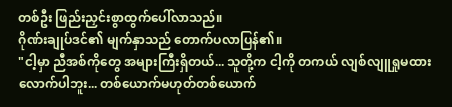တစ်ဦး ဖြည်းညှင်းစွာထွက်ပေါ်လာသည်။
ဂိုဏ်းချုပ်ဒင်၏ မျက်နှာသည် တောက်ပလာပြန်၏။
"ငါ့မှာ ညီအစ်ကိုတွေ အများကြီးရှိတယ်... သူတို့က ငါ့ကို တကယ် လျစ်လျူရှုမထားလောက်ပါဘူး... တစ်ယောက်မဟုတ်တစ်ယောက်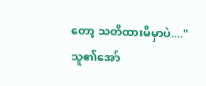တော့ သတိထားမိမှာပဲ...."
သူ၏အော်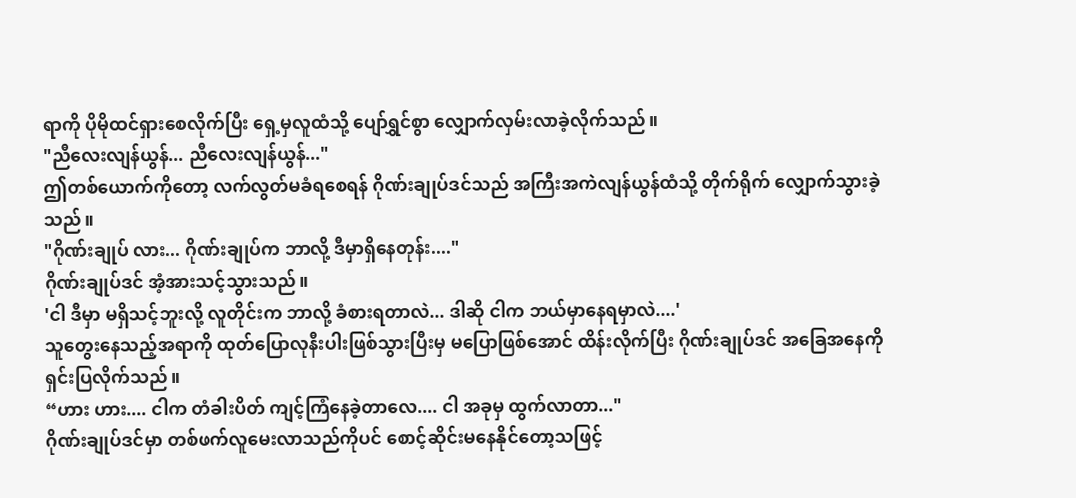ရာကို ပိုမိုထင်ရှားစေလိုက်ပြီး ရှေ့မှလူထံသို့ ပျော်ရွှင်စွာ လျှောက်လှမ်းလာခဲ့လိုက်သည်။
"ညီလေးလျန်ယွန်... ညီလေးလျန်ယွန်..."
ဤတစ်ယောက်ကိုတော့ လက်လွတ်မခံရစေရန် ဂိုဏ်းချုပ်ဒင်သည် အကြီးအကဲလျန်ယွန်ထံသို့ တိုက်ရိုက် လျှောက်သွားခဲ့သည်။
"ဂိုဏ်းချုပ် လား... ဂိုဏ်းချုပ်က ဘာလို့ ဒီမှာရှိနေတုန်း...."
ဂိုဏ်းချုပ်ဒင် အံ့အားသင့်သွားသည်။
'ငါ ဒီမှာ မရှိသင့်ဘူးလို့ လူတိုင်းက ဘာလို့ ခံစားရတာလဲ... ဒါဆို ငါက ဘယ်မှာနေရမှာလဲ....'
သူတွေးနေသည့်အရာကို ထုတ်ပြောလုနီးပါးဖြစ်သွားပြီးမှ မပြောဖြစ်အောင် ထိန်းလိုက်ပြီး ဂိုဏ်းချုပ်ဒင် အခြေအနေကို ရှင်းပြလိုက်သည်။
“ဟား ဟား.... ငါက တံခါးပိတ် ကျင့်ကြံနေခဲ့တာလေ.... ငါ အခုမှ ထွက်လာတာ..."
ဂိုဏ်းချုပ်ဒင်မှာ တစ်ဖက်လူမေးလာသည်ကိုပင် စောင့်ဆိုင်းမနေနိုင်တော့သဖြင့်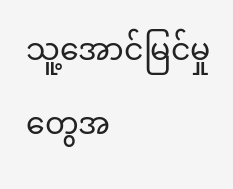သူ့အောင်မြင်မှုတွေအ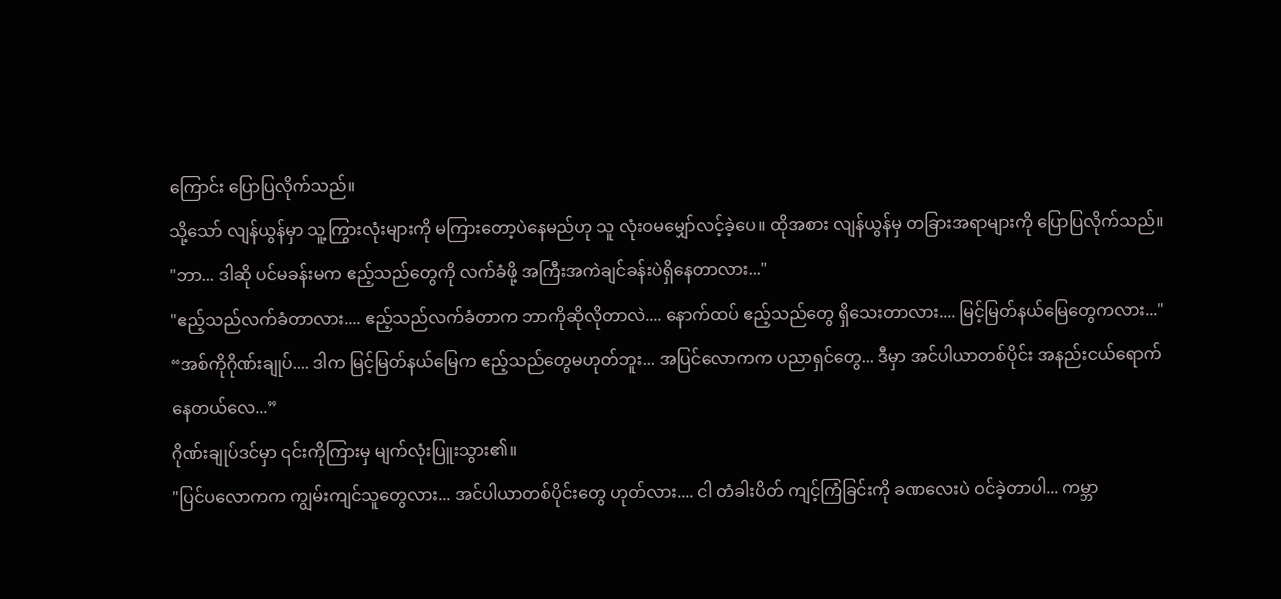ကြောင်း ပြောပြလိုက်သည်။
သို့သော် လျန်ယွန်မှာ သူ့ကြွားလုံးများကို မကြားတော့ပဲနေမည်ဟု သူ လုံးဝမမျှော်လင့်ခဲ့ပေ။ ထိုအစား လျန်ယွန်မှ တခြားအရာများကို ပြောပြလိုက်သည်။
"ဘာ... ဒါဆို ပင်မခန်းမက ဧည့်သည်တွေကို လက်ခံဖို့ အကြီးအကဲချင်ခန်းပဲရှိနေတာလား..."
"ဧည့်သည်လက်ခံတာလား.... ဧည့်သည်လက်ခံတာက ဘာကိုဆိုလိုတာလဲ.... နောက်ထပ် ဧည့်သည်တွေ ရှိသေးတာလား.... မြင့်မြတ်နယ်မြေတွေကလား..."
“အစ်ကိုဂိုဏ်းချုပ်.... ဒါက မြင့်မြတ်နယ်မြေက ဧည့်သည်တွေမဟုတ်ဘူး... အပြင်လောကက ပညာရှင်တွေ... ဒီမှာ အင်ပါယာတစ်ပိုင်း အနည်းငယ်ရောက်နေတယ်လေ...”
ဂိုဏ်းချုပ်ဒင်မှာ ၎င်းကိုကြားမှ မျက်လုံးပြူးသွား၏။
"ပြင်ပလောကက ကျွမ်းကျင်သူတွေလား... အင်ပါယာတစ်ပိုင်းတွေ ဟုတ်လား.... ငါ တံခါးပိတ် ကျင့်ကြံခြင်းကို ခဏလေးပဲ ဝင်ခဲ့တာပါ... ကမ္ဘာ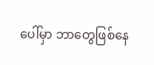ပေါ်မှာ ဘာတွေဖြစ်နေ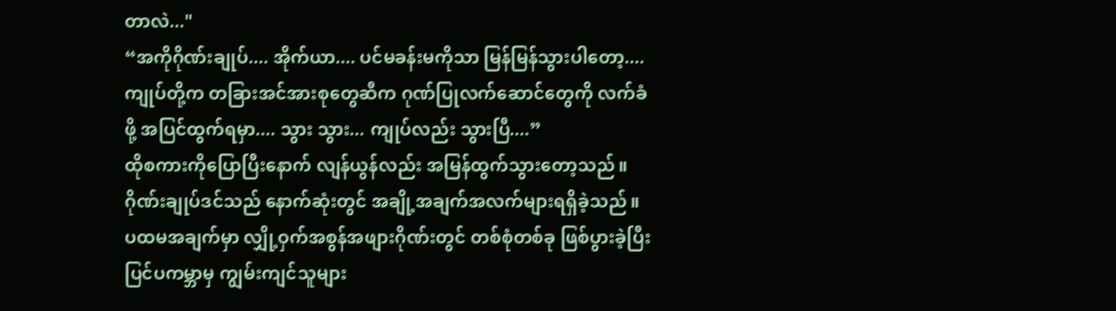တာလဲ..."
“အကိုဂိုဏ်းချုပ်.... အိုက်ယာ.... ပင်မခန်းမကိုသာ မြန်မြန်သွားပါတော့.... ကျုပ်တို့က တခြားအင်အားစုတွေဆီက ဂုဏ်ပြုလက်ဆောင်တွေကို လက်ခံဖို့ အပြင်ထွက်ရမှာ.... သွား သွား... ကျုပ်လည်း သွားပြီ....”
ထိုစကားကိုပြောပြီးနောက် လျန်ယွန်လည်း အမြန်ထွက်သွားတော့သည်။
ဂိုဏ်းချုပ်ဒင်သည် နောက်ဆုံးတွင် အချို့အချက်အလက်များရရှိခဲ့သည်။
ပထမအချက်မှာ လျှို့ဝှက်အစွန်အဖျားဂိုဏ်းတွင် တစ်စုံတစ်ခု ဖြစ်ပွားခဲ့ပြီး ပြင်ပကမ္ဘာမှ ကျွမ်းကျင်သူများ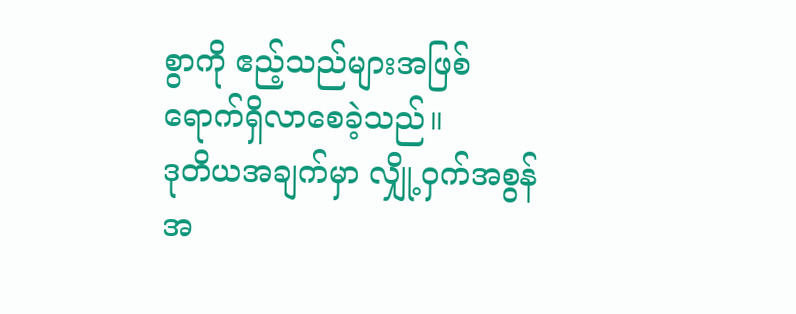စွာကို ဧည့်သည်များအဖြစ် ရောက်ရှိလာစေခဲ့သည်။
ဒုတိယအချက်မှာ လျှို့ဝှက်အစွန်အ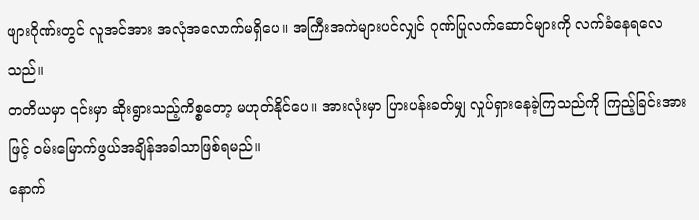ဖျားဂိုဏ်းတွင် လူအင်အား အလုံအလောက်မရှိပေ။ အကြီးအကဲများပင်လျှင် ဂုဏ်ပြုလက်ဆောင်များကို လက်ခံနေရလေသည်။
တတိယမှာ ၎င်းမှာ ဆိုးရွားသည့်ကိစ္စတော့ မဟုတ်နိုင်ပေ။ အားလုံးမှာ ပြားပန်းခတ်မျှ လှုပ်ရှားနေခဲ့ကြသည်ကို ကြည့်ခြင်းအားဖြင့် ဝမ်းမြောက်ဖွယ်အချိန်အခါသာဖြစ်ရမည်။
နောက်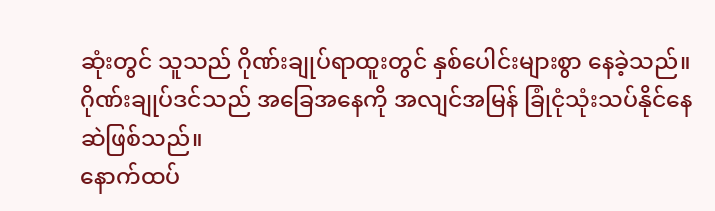ဆုံးတွင် သူသည် ဂိုဏ်းချုပ်ရာထူးတွင် နှစ်ပေါင်းများစွာ နေခဲ့သည်။ ဂိုဏ်းချုပ်ဒင်သည် အခြေအနေကို အလျင်အမြန် ခြုံငုံသုံးသပ်နိုင်နေဆဲဖြစ်သည်။
နောက်ထပ်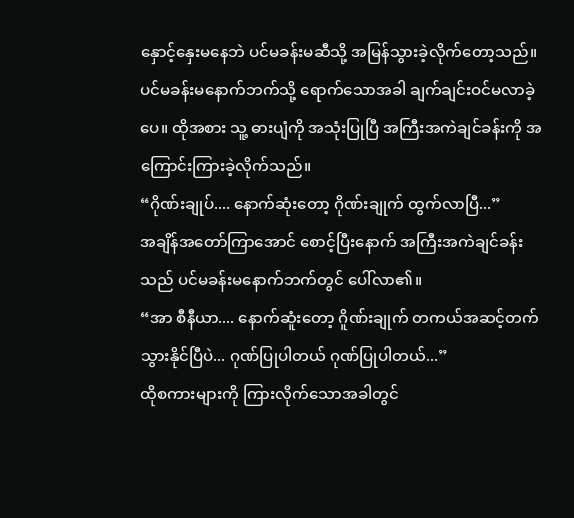နှောင့်နှေးမနေဘဲ ပင်မခန်းမဆီသို့ အမြန်သွားခဲ့လိုက်တော့သည်။
ပင်မခန်းမနောက်ဘက်သို့ ရောက်သောအခါ ချက်ချင်းဝင်မလာခဲ့ပေ။ ထိုအစား သူ့ ဓားပျံကို အသုံးပြုပြီ အကြီးအကဲချင်ခန်းကို အကြောင်းကြားခဲ့လိုက်သည်။
“ဂိုဏ်းချုပ်.... နောက်ဆုံးတော့ ဂိုဏ်းချုက် ထွက်လာပြီ...”
အချိန်အတော်ကြာအောင် စောင့်ပြီးနောက် အကြီးအကဲချင်ခန်းသည် ပင်မခန်းမနောက်ဘက်တွင် ပေါ်လာ၏။
“အာ စီနီယာ.... နောက်ဆူံးတော့ ဂိူဏ်းချုက် တကယ်အဆင့်တက်သွားနိုင်ပြီပဲ... ဂုဏ်ပြုပါတယ် ဂုဏ်ပြုပါတယ်...”
ထိုစကားများကို ကြားလိုက်သောအခါတွင်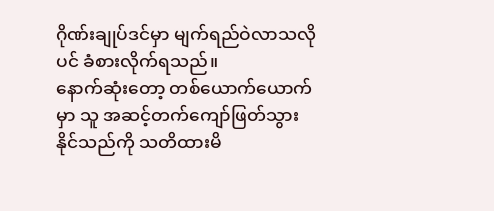ဂိုဏ်းချုပ်ဒင်မှာ မျက်ရည်ဝဲလာသလိုပင် ခံစားလိုက်ရသည်။
နောက်ဆုံးတော့ တစ်ယောက်ယောက်မှာ သူ အဆင့်တက်ကျော်ဖြတ်သွားနိုင်သည်ကို သတိထားမိ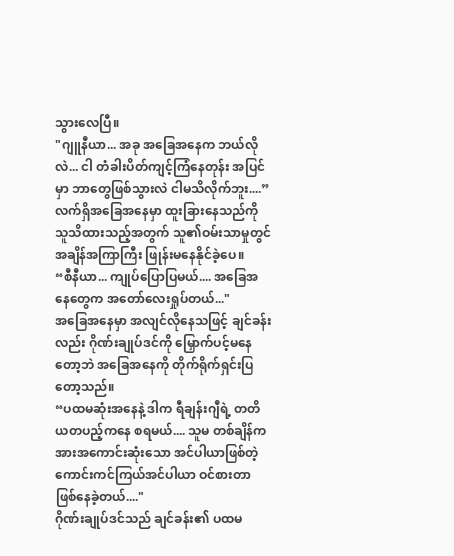သွားလေပြီ။
"ဂျူနီယာ... အခု အခြေအနေက ဘယ်လိုလဲ... ငါ တံခါးပိတ်ကျင့်ကြံနေတုန်း အပြင်မှာ ဘာတွေဖြစ်သွားလဲ ငါမသိလိုက်ဘူး....”
လက်ရှိအခြေအနေမှာ ထူးခြားနေသည်ကို သူသိထားသည့်အတွက် သူ၏ဝမ်းသာမှုတွင် အချိန်အကြာကြီး ဖြုန်းမနေနိုင်ခဲ့ပေ။
“စီနီယာ... ကျုပ်ပြောပြမယ်.... အခြေအနေတွေက အတော်လေးရှုပ်တယ်..."
အခြေအနေမှာ အလျင်လိုနေသဖြင့် ချင်ခန်းလည်း ဂိုဏ်းချုပ်ဒင်ကို မြှောက်ပင့်မနေတော့ဘဲ အခြေအနေကို တိုက်ရိုက်ရှင်းပြတော့သည်။
“ပထမဆုံးအနေနဲ့ ဒါက ရီချန်းဂျီရဲ့ တတိယတပည့်ကနေ စရမယ်.... သူမ တစ်ချိန်က အားအကောင်းဆုံးသော အင်ပါယာဖြစ်တဲ့ ကောင်းကင်ကြယ်အင်ပါယာ ဝင်စားတာ ဖြစ်နေခဲ့တယ်...."
ဂိုဏ်းချုပ်ဒင်သည် ချင်ခန်း၏ ပထမ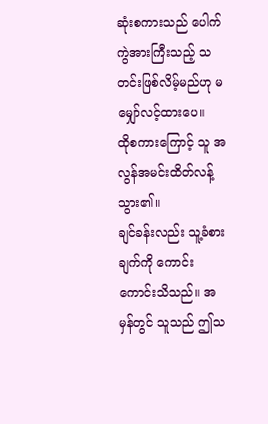ဆုံးစကားသည် ပေါက်ကွဲအားကြီးသည့် သတင်းဖြစ်လိမ့်မည်ဟု မမျှော်လင့်ထားပေ။
ထိုစကားကြောင့် သူ အလွန်အမင်းထိတ်လန့်သွား၏။
ချင်ခန်းလည်း သူ့ခံစားချက်ကို ကောင်းကောင်းသိသည်။ အမှန်တွင် သူသည် ဤသ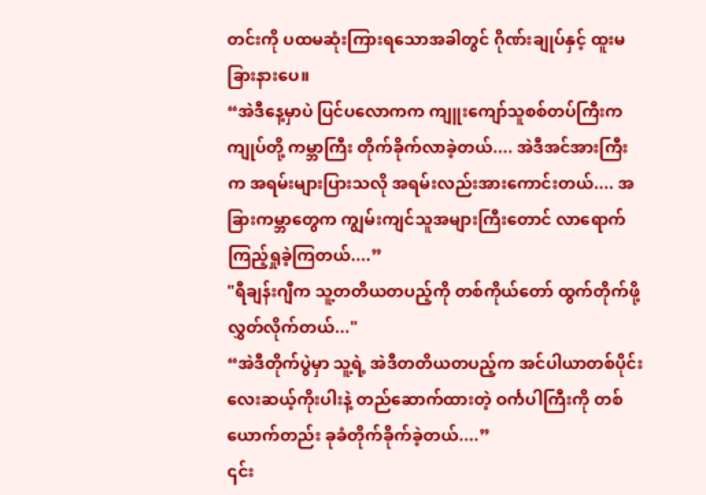တင်းကို ပထမဆုံးကြားရသောအခါတွင် ဂိုဏ်းချုပ်နှင့် ထူးမခြားနားပေ။
“အဲဒီနေ့မှာပဲ ပြင်ပလောကက ကျူးကျော်သူစစ်တပ်ကြီးက ကျုပ်တို့ ကမ္ဘာကြီး တိုက်ခိုက်လာခဲ့တယ်.... အဲဒီအင်အားကြီးက အရမ်းများပြားသလို အရမ်းလည်းအားကောင်းတယ်.... အခြားကမ္ဘာတွေက ကျွမ်းကျင်သူအများကြီးတောင် လာရောက်ကြည့်ရှုခဲ့ကြတယ်....”
"ရီချန်းဂျီက သူ့တတိယတပည့်ကို တစ်ကိုယ်တော် ထွက်တိုက်ဖို့ လွှတ်လိုက်တယ်..."
“အဲဒီတိုက်ပွဲမှာ သူ့ရဲ့ အဲဒီတတိယတပည့်က အင်ပါယာတစ်ပိုင်း လေးဆယ့်ကိုးပါးနဲ့ တည်ဆောက်ထားတဲ့ ဝင်္ကပါကြီးကို တစ်ယောက်တည်း ခုခံတိုက်ခိုက်ခဲ့တယ်....”
၎င်း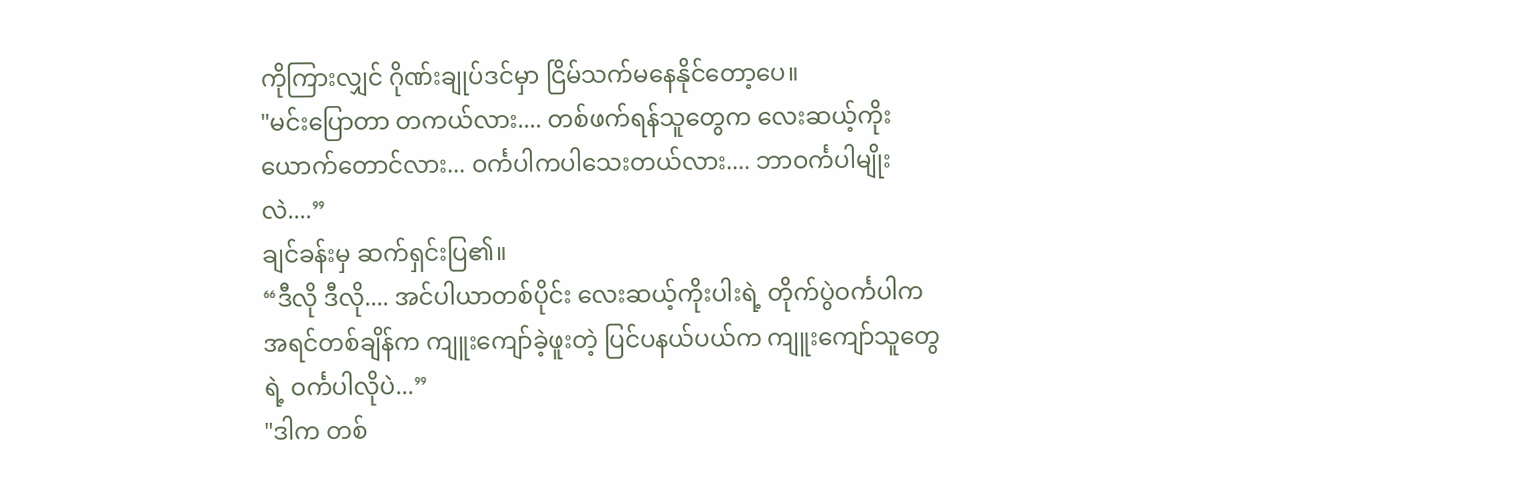ကိုကြားလျှင် ဂိုဏ်းချုပ်ဒင်မှာ ငြိမ်သက်မနေနိုင်တော့ပေ။
"မင်းပြောတာ တကယ်လား.... တစ်ဖက်ရန်သူတွေက လေးဆယ့်ကိုးယောက်တောင်လား... ဝင်္ကပါကပါသေးတယ်လား.... ဘာဝင်္ကပါမျိုးလဲ....”
ချင်ခန်းမှ ဆက်ရှင်းပြ၏။
“ဒီလို ဒီလို.... အင်ပါယာတစ်ပိုင်း လေးဆယ့်ကိုးပါးရဲ့ တိုက်ပွဲဝင်္ကပါက အရင်တစ်ချိန်က ကျူးကျော်ခဲ့ဖူးတဲ့ ပြင်ပနယ်ပယ်က ကျူးကျော်သူတွေရဲ့ ဝင်္ကပါလိုပဲ...”
"ဒါက တစ်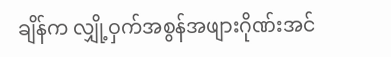ချိန်က လျှို့ဝှက်အစွန်အဖျားဂိုဏ်းအင်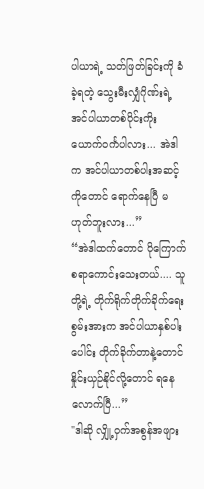ပါယာရဲ့ သတ်ဖြတ်ခြင်းကို ခံခဲ့ရတဲ့ သွေးမီးလျှံဂိုဏ်းရဲ့ အင်ပါယာတစ်ပိုင်းကိုးယောက်ဝင်္ကပါလား... အဲဒါက အင်ပါယာတစ်ပါးအဆင့်ကိုတောင် ရောက်နေပြီ မဟုတ်ဘူးလား...”
“အဲဒါထက်တောင် ပိုကြောက်စရာကောင်းသေးတယ်.... သူတို့ရဲ့ တိုက်ရိုက်တိုက်ခိုက်ရေးစွမ်းအားက အင်ပါယာနှစ်ပါးပေါင်း တိုက်ခိုက်တာနဲ့တောင် နှိုင်းယှဉ်နိုင်လို့တောင် ရနေလောက်ပြီ...”
"ဒါဆို လျှို့ဝှက်အစွန်အဖျား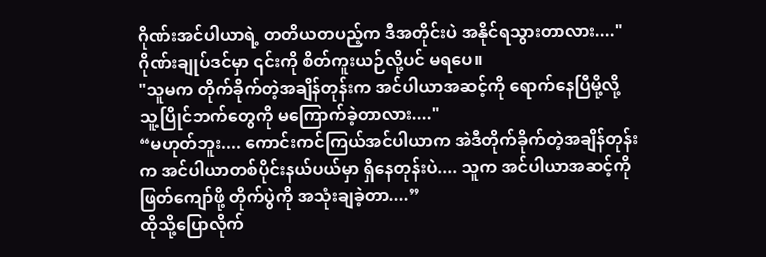ဂိုဏ်းအင်ပါယာရဲ့ တတိယတပည့်က ဒီအတိုင်းပဲ အနိုင်ရသွားတာလား...."
ဂိုဏ်းချုပ်ဒင်မှာ ၎င်းကို စိတ်ကူးယဉ်လို့ပင် မရပေ။
"သူမက တိုက်ခိုက်တဲ့အချိန်တုန်းက အင်ပါယာအဆင့်ကို ရောက်နေပြီမို့လို့ သူ့ပြိုင်ဘက်တွေကို မကြောက်ခဲ့တာလား...."
“မဟုတ်ဘူး.... ကောင်းကင်ကြယ်အင်ပါယာက အဲဒီတိုက်ခိုက်တဲ့အချိန်တုန်းက အင်ပါယာတစ်ပိုင်းနယ်ပယ်မှာ ရှိနေတုန်းပဲ.... သူက အင်ပါယာအဆင့်ကို ဖြတ်ကျော်ဖို့ တိုက်ပွဲကို အသုံးချခဲ့တာ....”
ထိုသို့ပြောလိုက်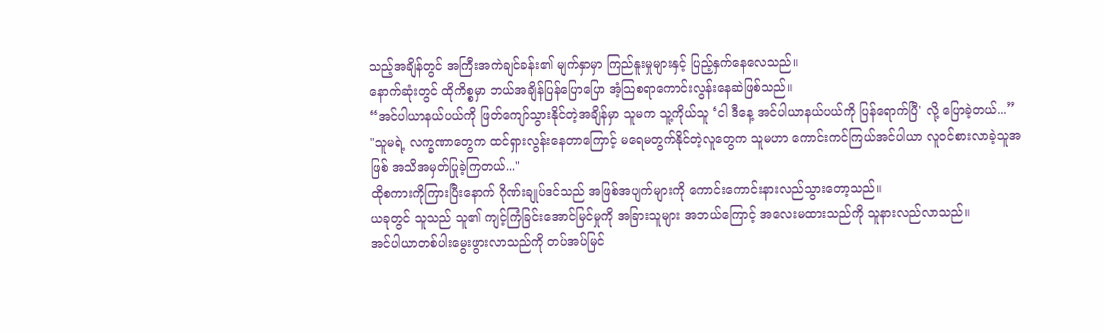သည့်အချိန်တွင် အကြီးအကဲချင်ခန်း၏ မျက်နှာမှာ ကြည်နူးမှုများနှင့် ပြည့်နှက်နေလေသည်။
နောက်ဆုံးတွင် ထိုကိစ္စမှာ ဘယ်အချိန်ပြန်ပြောပြော အံ့သြစရာကောင်းလွန်းနေဆဲဖြစ်သည်။
“အင်ပါယာနယ်ပယ်ကို ဖြတ်ကျော်သွားနိုင်တဲ့အချိန်မှာ သူမက သူ့ကိုယ်သူ ‘ငါ ဒီနေ့ အင်ပါယာနယ်ပယ်ကို ပြန်ရောက်ပြီ' လို့ ပြောခဲ့တယ်...”
"သူမရဲ့ လက္ခဏာတွေက ထင်ရှားလွန်းနေတာကြောင့် မရေမတွက်နိုင်တဲ့လူတွေက သူမဟာ ကောင်းကင်ကြယ်အင်ပါယာ လူဝင်စားလာခဲ့သူအဖြစ် အသိအမှတ်ပြုခဲ့ကြတယ်..."
ထိုစကားကိုကြားပြီးနောက် ဂိုဏ်းချုပ်ဒင်သည် အဖြစ်အပျက်များကို ကောင်းကောင်းနားလည်သွားတော့သည်။
ယခုတွင် သူသည် သူ၏ ကျင့်ကြံခြင်းအောင်မြင်မှုကို အခြားသူများ အဘယ်ကြောင့် အလေးမထားသည်ကို သူနားလည်လာသည်။
အင်ပါယာတစ်ပါးမွေးဖွားလာသည်ကို တပ်အပ်မြင်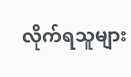လိုက်ရသူများ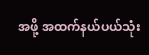အဖို့ အထက်နယ်ပယ်သုံး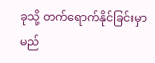ခုသို့ တက်ရောက်နိုင်ခြင်းမှာ မည်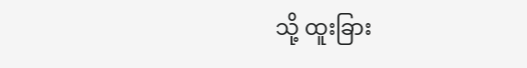သို့ ထူးခြား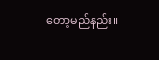တော့မည်နည်း။